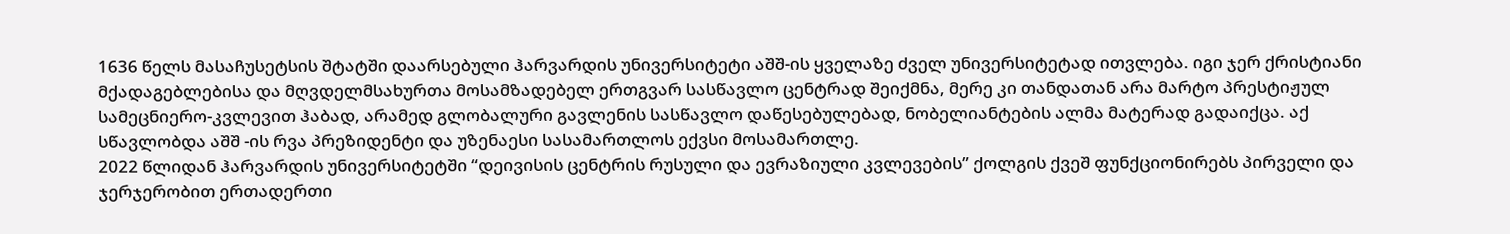1636 წელს მასაჩუსეტსის შტატში დაარსებული ჰარვარდის უნივერსიტეტი აშშ-ის ყველაზე ძველ უნივერსიტეტად ითვლება. იგი ჯერ ქრისტიანი მქადაგებლებისა და მღვდელმსახურთა მოსამზადებელ ერთგვარ სასწავლო ცენტრად შეიქმნა, მერე კი თანდათან არა მარტო პრესტიჟულ სამეცნიერო-კვლევით ჰაბად, არამედ გლობალური გავლენის სასწავლო დაწესებულებად, ნობელიანტების ალმა მატერად გადაიქცა. აქ სწავლობდა აშშ -ის რვა პრეზიდენტი და უზენაესი სასამართლოს ექვსი მოსამართლე.
2022 წლიდან ჰარვარდის უნივერსიტეტში “დეივისის ცენტრის რუსული და ევრაზიული კვლევების” ქოლგის ქვეშ ფუნქციონირებს პირველი და ჯერჯერობით ერთადერთი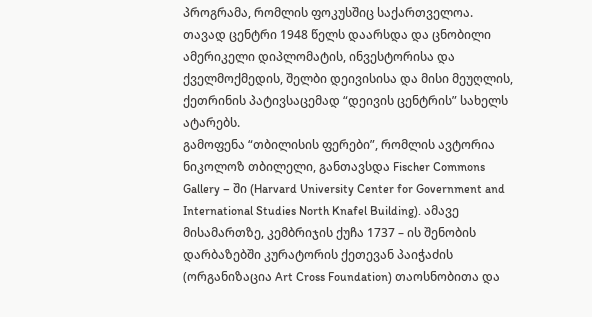პროგრამა, რომლის ფოკუსშიც საქართველოა. თავად ცენტრი 1948 წელს დაარსდა და ცნობილი ამერიკელი დიპლომატის, ინვესტორისა და ქველმოქმედის, შელბი დეივისისა და მისი მეუღლის, ქეთრინის პატივსაცემად “დეივის ცენტრის” სახელს ატარებს.
გამოფენა “თბილისის ფერები”, რომლის ავტორია ნიკოლოზ თბილელი, განთავსდა Fischer Commons Gallery – ში (Harvard University Center for Government and International Studies North Knafel Building). ამავე მისამართზე, კემბრიჯის ქუჩა 1737 – ის შენობის დარბაზებში კურატორის ქეთევან პაიჭაძის (ორგანიზაცია Art Cross Foundation) თაოსნობითა და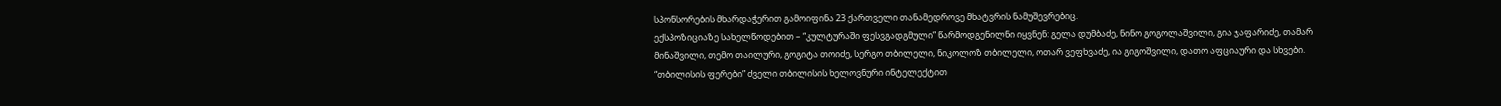სპონსორების მხარდაჭერით გამოიფინა 23 ქართველი თანამედროვე მხატვრის ნამუშევრებიც.
ექსპოზიციაზე სახელწოდებით – “კულტურაში ფესვგადგმული” წარმოდგენილნი იყვნენ: გელა დუმბაძე, ნინო გოგოლაშვილი, გია ჯაფარიძე, თამარ მინაშვილი, თემო თაილური, გოგიტა თოიძე, სერგო თბილელი, ნიკოლოზ თბილელი, ოთარ ვეფხვაძე, ია გიგოშვილი, დათო აფციაური და სხვები.
“თბილისის ფერები” ძველი თბილისის ხელოვნური ინტელექტით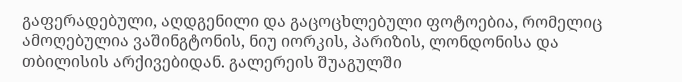გაფერადებული, აღდგენილი და გაცოცხლებული ფოტოებია, რომელიც ამოღებულია ვაშინგტონის, ნიუ იორკის, პარიზის, ლონდონისა და თბილისის არქივებიდან. გალერეის შუაგულში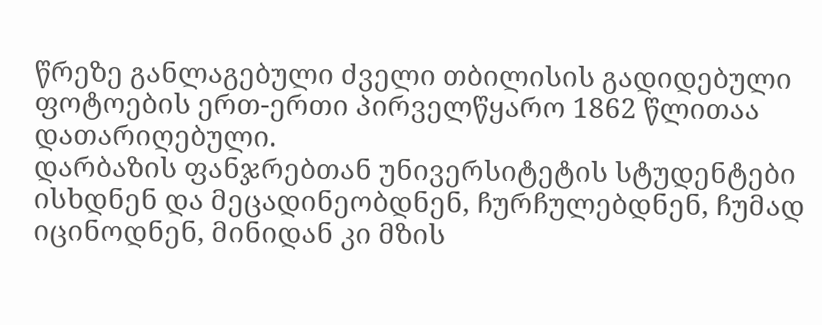წრეზე განლაგებული ძველი თბილისის გადიდებული ფოტოების ერთ-ერთი პირველწყარო 1862 წლითაა დათარიღებული.
დარბაზის ფანჯრებთან უნივერსიტეტის სტუდენტები ისხდნენ და მეცადინეობდნენ, ჩურჩულებდნენ, ჩუმად იცინოდნენ, მინიდან კი მზის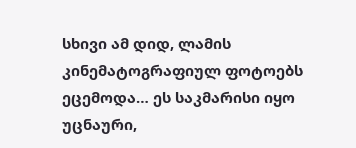სხივი ამ დიდ, ლამის კინემატოგრაფიულ ფოტოებს ეცემოდა… ეს საკმარისი იყო უცნაური,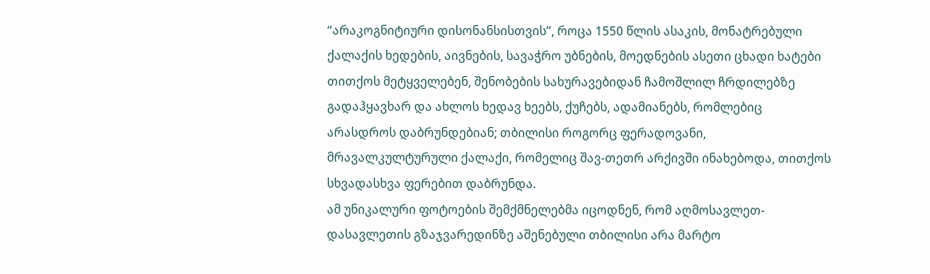“არაკოგნიტიური დისონანსისთვის”, როცა 1550 წლის ასაკის, მონატრებული ქალაქის ხედების, აივნების, სავაჭრო უბნების, მოედნების ასეთი ცხადი ხატები თითქოს მეტყველებენ, შენობების სახურავებიდან ჩამოშლილ ჩრდილებზე გადაჰყავხარ და ახლოს ხედავ ხეებს, ქუჩებს, ადამიანებს, რომლებიც არასდროს დაბრუნდებიან; თბილისი როგორც ფერადოვანი, მრავალკულტურული ქალაქი, რომელიც შავ-თეთრ არქივში ინახებოდა, თითქოს სხვადასხვა ფერებით დაბრუნდა.
ამ უნიკალური ფოტოების შემქმნელებმა იცოდნენ, რომ აღმოსავლეთ-დასავლეთის გზაჯვარედინზე აშენებული თბილისი არა მარტო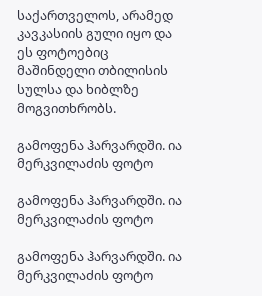საქართველოს, არამედ კავკასიის გული იყო და ეს ფოტოებიც მაშინდელი თბილისის სულსა და ხიბლზე მოგვითხრობს.

გამოფენა ჰარვარდში. ია მერკვილაძის ფოტო

გამოფენა ჰარვარდში. ია მერკვილაძის ფოტო

გამოფენა ჰარვარდში. ია მერკვილაძის ფოტო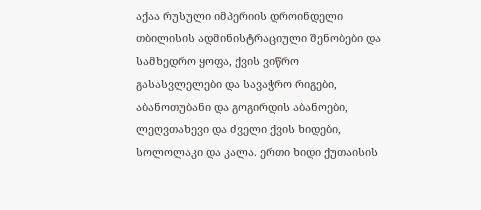აქაა რუსული იმპერიის დროინდელი თბილისის ადმინისტრაციული შენობები და სამხედრო ყოფა, ქვის ვიწრო გასასვლელები და სავაჭრო რიგები, აბანოთუბანი და გოგირდის აბანოები, ლეღვთახევი და ძველი ქვის ხიდები, სოლოლაკი და კალა. ერთი ხიდი ქუთაისის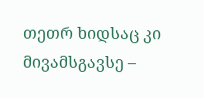თეთრ ხიდსაც კი მივამსგავსე –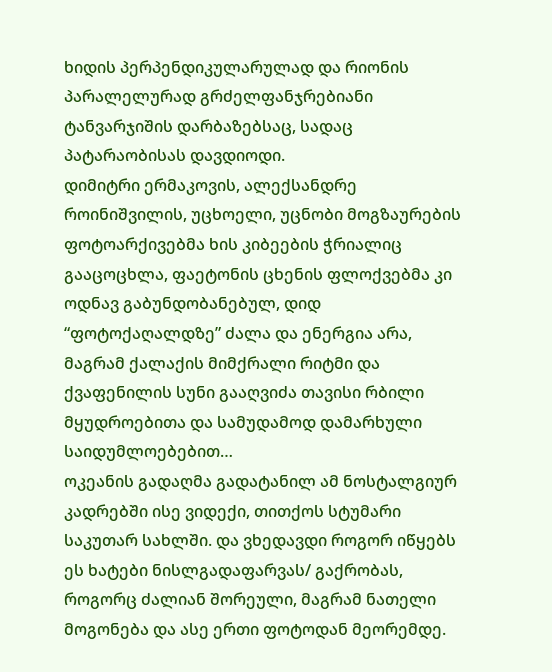ხიდის პერპენდიკულარულად და რიონის პარალელურად გრძელფანჯრებიანი ტანვარჯიშის დარბაზებსაც, სადაც პატარაობისას დავდიოდი.
დიმიტრი ერმაკოვის, ალექსანდრე როინიშვილის, უცხოელი, უცნობი მოგზაურების ფოტოარქივებმა ხის კიბეების ჭრიალიც გააცოცხლა, ფაეტონის ცხენის ფლოქვებმა კი ოდნავ გაბუნდობანებულ, დიდ “ფოტოქაღალდზე” ძალა და ენერგია არა, მაგრამ ქალაქის მიმქრალი რიტმი და ქვაფენილის სუნი გააღვიძა თავისი რბილი მყუდროებითა და სამუდამოდ დამარხული საიდუმლოებებით…
ოკეანის გადაღმა გადატანილ ამ ნოსტალგიურ კადრებში ისე ვიდექი, თითქოს სტუმარი საკუთარ სახლში. და ვხედავდი როგორ იწყებს ეს ხატები ნისლგადაფარვას/ გაქრობას, როგორც ძალიან შორეული, მაგრამ ნათელი მოგონება და ასე ერთი ფოტოდან მეორემდე.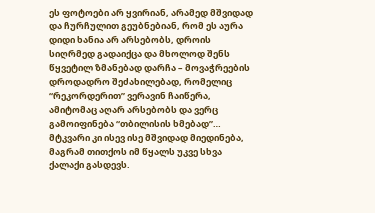ეს ფოტოები არ ყვირიან, არამედ მშვიდად და ჩურჩულით გეუბნებიან, რომ ეს აურა დიდი ხანია არ არსებობს, დროის სიღრმედ გადაიქცა და მხოლოდ შენს წყვეტილ ზმანებად დარჩა – მოვაჭრეების დროდადრო შეძახილებად, რომელიც “რეკორდერით” ვერავინ ჩაიწერა, ამიტომაც აღარ არსებობს და ვერც გამოიფინება “თბილისის ხმებად”… მტკვარი კი ისევ ისე მშვიდად მიედინება, მაგრამ თითქოს იმ წყალს უკვე სხვა ქალაქი გასდევს.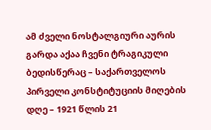ამ ძველი ნოსტალგიური აურის გარდა აქაა ჩვენი ტრაგიკული ბედისწერაც – საქართველოს პირველი კონსტიტუციის მიღების დღე – 1921 წლის 21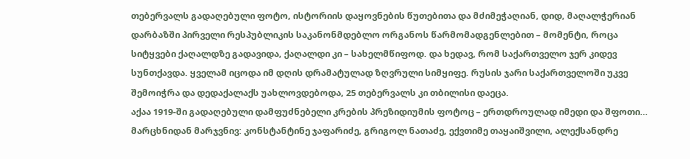თებერვალს გადაღებული ფოტო, ისტორიის დაყოვნების წუთებითა და მძიმეჭაღიან, დიდ, მაღალჭერიან დარბაზში პირველი რესპუბლიკის საკანონმდებლო ორგანოს წარმომადგენლებით – მომენტი, როცა სიტყვები ქაღალდზე გადავიდა, ქაღალდი კი – სახელმწიფოდ. და ხედავ, რომ საქართველო ჯერ კიდევ სუნთქავდა. ყველამ იცოდა იმ დღის დრამატულად ზღვრული სიმყიფე. რუსის ჯარი საქართველოში უკვე შემოიჭრა და დედაქალაქს უახლოვდებოდა, 25 თებერვალს კი თბილისი დაეცა.
აქაა 1919-ში გადაღებული დამფუძნებელი კრების პრეზიდიუმის ფოტოც – ერთდროულად იმედი და შფოთი… მარცხნიდან მარჯვნივ: კონსტანტინე ჯაფარიძე, გრიგოლ ნათაძე, ექვთიმე თაყაიშვილი, ალექსანდრე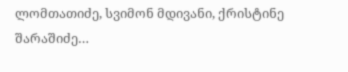ლომთათიძე, სვიმონ მდივანი, ქრისტინე შარაშიძე…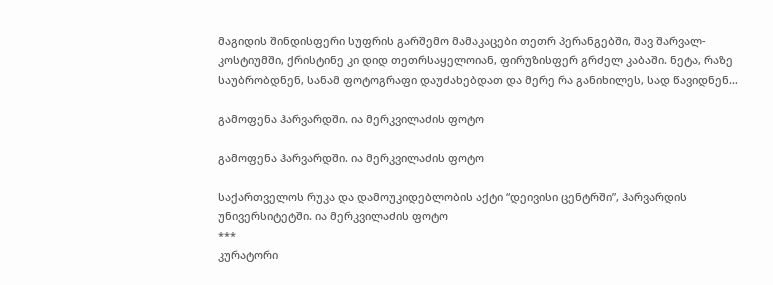მაგიდის შინდისფერი სუფრის გარშემო მამაკაცები თეთრ პერანგებში, შავ შარვალ-კოსტიუმში, ქრისტინე კი დიდ თეთრსაყელოიან, ფირუზისფერ გრძელ კაბაში. ნეტა, რაზე საუბრობდნენ, სანამ ფოტოგრაფი დაუძახებდათ და მერე რა განიხილეს, სად წავიდნენ…

გამოფენა ჰარვარდში. ია მერკვილაძის ფოტო

გამოფენა ჰარვარდში. ია მერკვილაძის ფოტო

საქართველოს რუკა და დამოუკიდებლობის აქტი “დეივისი ცენტრში”, ჰარვარდის უნივერსიტეტში. ია მერკვილაძის ფოტო
***
კურატორი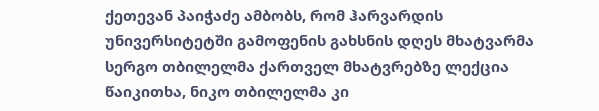ქეთევან პაიჭაძე ამბობს, რომ ჰარვარდის უნივერსიტეტში გამოფენის გახსნის დღეს მხატვარმა სერგო თბილელმა ქართველ მხატვრებზე ლექცია წაიკითხა, ნიკო თბილელმა კი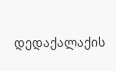დედაქალაქის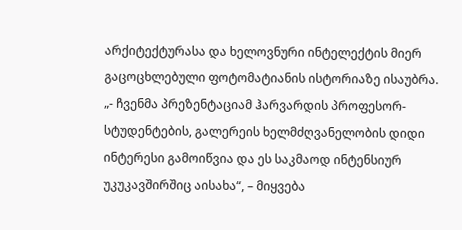არქიტექტურასა და ხელოვნური ინტელექტის მიერ გაცოცხლებული ფოტომატიანის ისტორიაზე ისაუბრა.
„- ჩვენმა პრეზენტაციამ ჰარვარდის პროფესორ-სტუდენტების, გალერეის ხელმძღვანელობის დიდი ინტერესი გამოიწვია და ეს საკმაოდ ინტენსიურ უკუკავშირშიც აისახა“, – მიყვება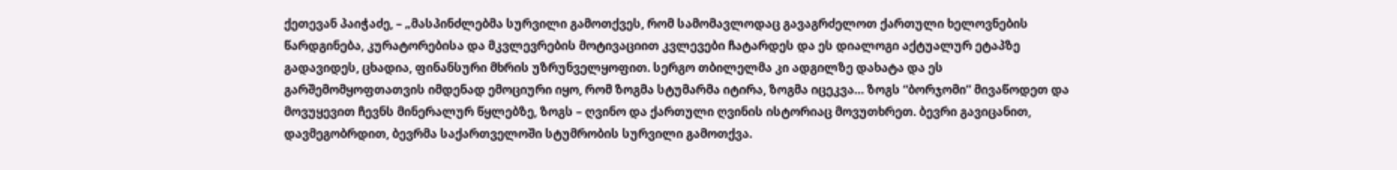ქეთევან პაიჭაძე, – „მასპინძლებმა სურვილი გამოთქვეს, რომ სამომავლოდაც გავაგრძელოთ ქართული ხელოვნების წარდგინება, კურატორებისა და მკვლევრების მოტივაციით კვლევები ჩატარდეს და ეს დიალოგი აქტუალურ ეტაპზე გადავიდეს, ცხადია, ფინანსური მხრის უზრუნველყოფით. სერგო თბილელმა კი ადგილზე დახატა და ეს გარშემომყოფთათვის იმდენად ემოციური იყო, რომ ზოგმა სტუმარმა იტირა, ზოგმა იცეკვა… ზოგს “ბორჯომი” მივაწოდეთ და მოვუყევით ჩევნს მინერალურ წყლებზე, ზოგს – ღვინო და ქართული ღვინის ისტორიაც მოვუთხრეთ. ბევრი გავიცანით, დავმეგობრდით, ბევრმა საქართველოში სტუმრობის სურვილი გამოთქვა.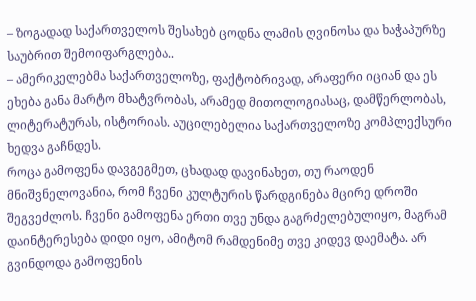– ზოგადად საქართველოს შესახებ ცოდნა ლამის ღვინოსა და ხაჭაპურზე საუბრით შემოიფარგლება..
– ამერიკელებმა საქართველოზე, ფაქტობრივად, არაფერი იციან და ეს ეხება განა მარტო მხატვრობას, არამედ მითოლოგიასაც, დამწერლობას, ლიტერატურას, ისტორიას. აუცილებელია საქართველოზე კომპლექსური ხედვა გაჩნდეს.
როცა გამოფენა დავგეგმეთ, ცხადად დავინახეთ, თუ რაოდენ მნიშვნელოვანია, რომ ჩვენი კულტურის წარდგინება მცირე დროში შეგვეძლოს. ჩვენი გამოფენა ერთი თვე უნდა გაგრძელებულიყო, მაგრამ დაინტერესება დიდი იყო, ამიტომ რამდენიმე თვე კიდევ დაემატა. არ გვინდოდა გამოფენის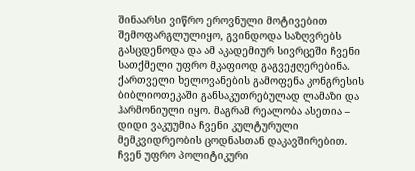შინაარსი ვიწრო ეროვნული მოტივებით შემოფარგლულიყო, გვინდოდა საზღვრებს გასცდენოდა და ამ აკადემიურ სივრცეში ჩვენი სათქმელი უფრო მკაფიოდ გაგვეჟღერებინა.
ქართველი ხელოვანების გამოფენა კონგრესის ბიბლიოთეკაში განსაკუთრებულად ლამაზი და ჰარმონიული იყო. მაგრამ რეალობა ასეთია – დიდი ვაკუუმია ჩვენი კულტურული მემკვიდრეობის ცოდნასთან დაკავშირებით. ჩვენ უფრო პოლიტიკური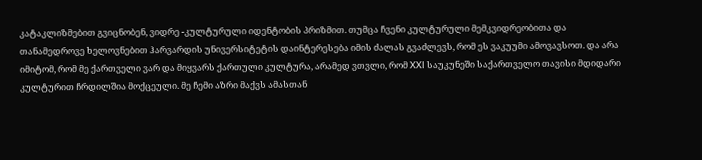კატაკლიზმებით გვიცნობენ, ვიდრე -კულტურული იდენტობის პრიზმით. თუმცა ჩვენი კულტურული მემკვიდრეობითა და თანამედროვე ხელოვნებით ჰარვარდის უნივერსიტეტის დაინტერესება იმის ძალას გვაძლევს, რომ ეს ვაკუუმი ამოვავსოთ. და არა იმიტომ, რომ მე ქართველი ვარ და მიყვარს ქართული კულტურა, არამედ ვთვლი, რომ XXI საუკუნეში საქართველო თავისი მდიდარი კულტურით ჩრდილშია მოქცეული. მე ჩემი აზრი მაქვს ამასთან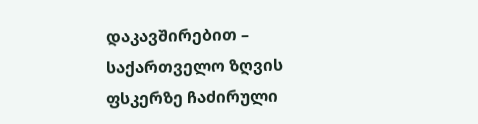დაკავშირებით – საქართველო ზღვის ფსკერზე ჩაძირული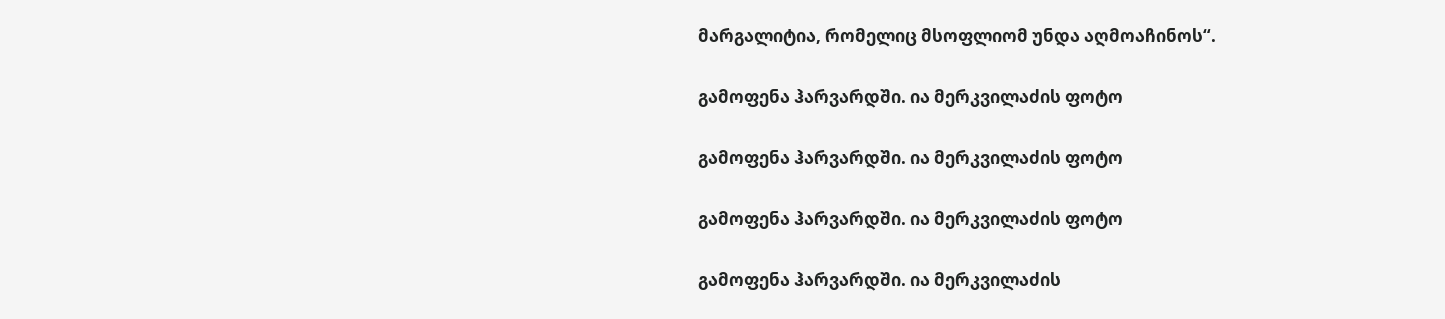მარგალიტია, რომელიც მსოფლიომ უნდა აღმოაჩინოს“.

გამოფენა ჰარვარდში. ია მერკვილაძის ფოტო

გამოფენა ჰარვარდში. ია მერკვილაძის ფოტო

გამოფენა ჰარვარდში. ია მერკვილაძის ფოტო

გამოფენა ჰარვარდში. ია მერკვილაძის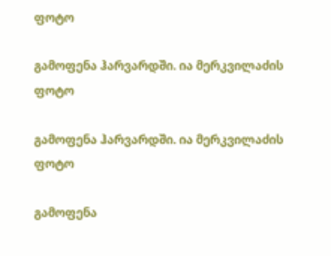ფოტო

გამოფენა ჰარვარდში. ია მერკვილაძის ფოტო

გამოფენა ჰარვარდში. ია მერკვილაძის ფოტო

გამოფენა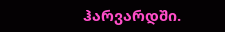ჰარვარდში.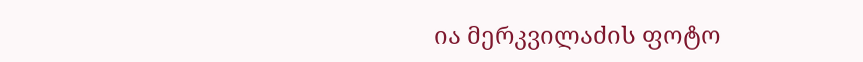ია მერკვილაძის ფოტო